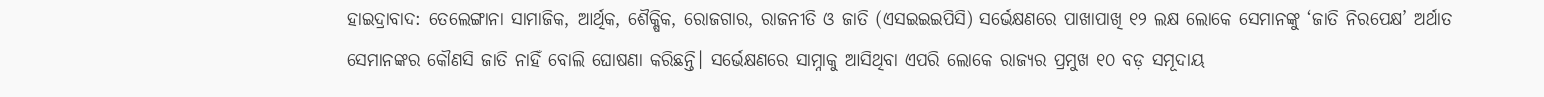ହାଇଦ୍ରାବାଦ: ତେଲେଙ୍ଗାନା ସାମାଜିକ, ଆର୍ଥିକ, ଶୈକ୍ଷିକ, ରୋଜଗାର, ରାଜନୀତି ଓ ଜାତି (ଏସଇଇଇପିସି) ସର୍ଭେକ୍ଷଣରେ ପାଖାପାଖି ୧୨ ଲକ୍ଷ ଲୋକେ ସେମାନଙ୍କୁ ‘ଜାତି ନିରପେକ୍ଷ’ ଅର୍ଥାତ ସେମାନଙ୍କର କୌଣସି ଜାତି ନାହିଁ ବୋଲି ଘୋଷଣା କରିଛନ୍ତି। ସର୍ଭେକ୍ଷଣରେ ସାମ୍ନାକୁ ଆସିଥିବା ଏପରି ଲୋକେ ରାଜ୍ୟର ପ୍ରମୁଖ ୧୦ ବଡ଼ ସମୂଦାୟ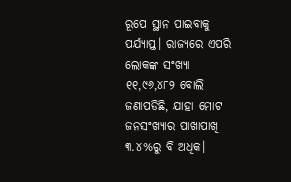ରୂପେ ସ୍ଥାନ ପାଇବାକୁ ପର୍ଯ୍ୟାପ୍ତ। ରାଜ୍ୟରେ ଏପରି ଲୋକଙ୍କ ସଂଖ୍ୟା ୧୧,୯୬,୪୮୨ ବୋଲି ଜଣାପଡିଛି, ଯାହା ମୋଟ ଜନସଂଖ୍ୟାର ପାଖାପାଖି ୩.୪%ରୁ ବି ଅଧିକ।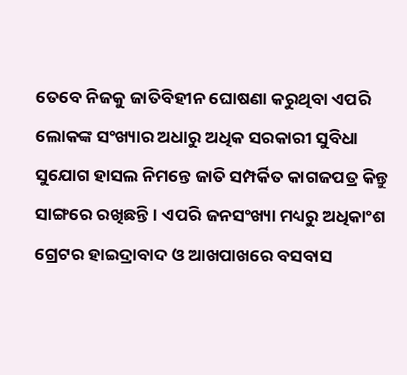ତେବେ ନିଜକୁ ଜାତିବିହୀନ ଘୋଷଣା କରୁଥିବା ଏପରି ଲୋକଙ୍କ ସଂଖ୍ୟାର ଅଧାରୁ ଅଧିକ ସରକାରୀ ସୁବିଧା ସୁଯୋଗ ହାସଲ ନିମନ୍ତେ ଜାତି ସମ୍ପର୍କିତ କାଗଜପତ୍ର କିନ୍ତୁ ସାଙ୍ଗରେ ରଖିଛନ୍ତି। ଏପରି ଜନସଂଖ୍ୟା ମଧ୍ୟରୁ ଅଧିକାଂଶ ଗ୍ରେଟର ହାଇଦ୍ରାବାଦ ଓ ଆଖପାଖରେ ବସବାସ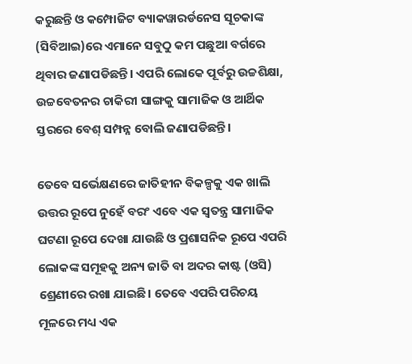କରୁଛନ୍ତି ଓ କମ୍ପୋଜିଟ ବ୍ୟାକୱାରର୍ଡନେସ ସୂଚକାଙ୍କ (ସିବିଆଇ)ରେ ଏମାନେ ସବୁଠୁ କମ ପଛୁଆ ବର୍ଗରେ ଥିବାର ଜଣାପଡିଛନ୍ତି। ଏପରି ଲୋକେ ପୂର୍ବରୁ ଉଚ୍ଚଶିକ୍ଷା, ଉଚ୍ଚବେତନର ଚାକିରୀ ସାଙ୍ଗକୁ ସାମାଜିକ ଓ ଆର୍ଥିକ ସ୍ତରରେ ବେଶ୍ ସମ୍ପନ୍ନ ବୋଲି ଜଣାପଡିଛନ୍ତି।

ତେବେ ସର୍ଭେକ୍ଷଣରେ ଜାତିହୀନ ବିକଳ୍ପକୁ ଏକ ଖାଲି ଉତ୍ତର ରୂପେ ନୁହେଁ ବରଂ ଏବେ ଏକ ସ୍ୱତନ୍ତ୍ର ସାମାଜିକ ଘଟଣା ରୂପେ ଦେଖା ଯାଉଛି ଓ ପ୍ରଶାସନିକ ରୂପେ ଏପରି ଲୋକଙ୍କ ସମୂହକୁ ଅନ୍ୟ ଜାତି ବା ଅଦର କାଷ୍ଟ (ଓସି) ଶ୍ରେଣୀରେ ରଖା ଯାଇଛି। ତେବେ ଏପରି ପରିଚୟ ମୂଳରେ ମଧ୍ୟ ଏକ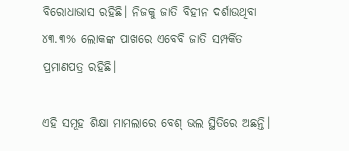ବିରୋଧାଭାସ ରହିଛି। ନିଜକୁ ଜାତି ବିହୀନ ଦର୍ଶାଉଥିବା ୪୩.୩% ଲୋକଙ୍କ ପାଖରେ ଏବେବି ଜାତି ସମ୍ପର୍କିତ ପ୍ରମାଣପତ୍ର ରହିଛି।

ଏହି ସମୂହ ଶିକ୍ଷା ମାମଲାରେ ବେଶ୍ ଭଲ ସ୍ଥିତିରେ ଅଛନ୍ତି।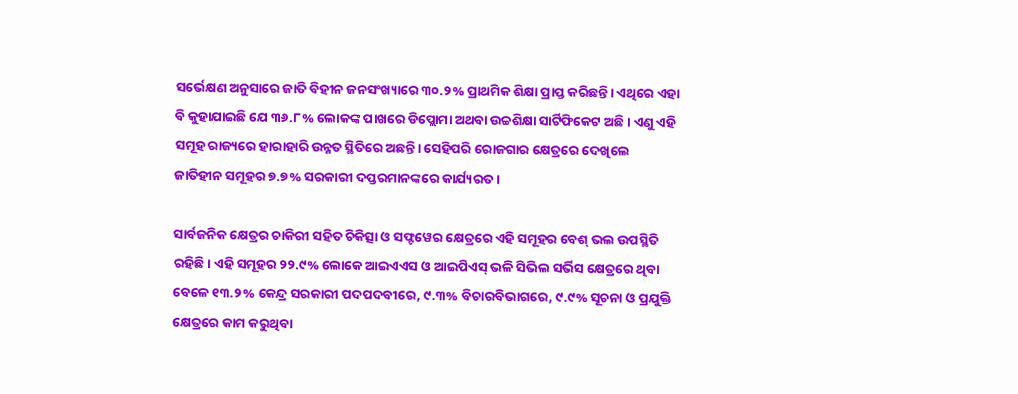ସର୍ଭେକ୍ଷଣ ଅନୁସାରେ ଜାତି ବିହୀନ ଜନସଂଖ୍ୟାରେ ୩୦.୨% ପ୍ରାଥମିକ ଶିକ୍ଷା ପ୍ରାପ୍ତ କରିଛନ୍ତି। ଏଥିରେ ଏହା ବି କୁହାଯାଇଛି ଯେ ୩୬.୮% ଲୋକଙ୍କ ପାଖରେ ଡିପ୍ଲୋମା ଅଥବା ଉଚ୍ଚଶିକ୍ଷା ସାର୍ଟିଫିକେଟ ଅଛି। ଏଣୁ ଏହି ସମୂହ ରାଜ୍ୟରେ ହାରାହାରି ଉନ୍ନତ ସ୍ଥିତିରେ ଅଛନ୍ତି। ସେହିପରି ରୋଜଗାର କ୍ଷେତ୍ରରେ ଦେଖିଲେ ଜାତିହୀନ ସମୂହର ୭.୭% ସରକାରୀ ଦପ୍ତରମାନଙ୍କରେ କାର୍ଯ୍ୟରତ।

ସାର୍ବଜନିକ କ୍ଷେତ୍ରର ଚାକିରୀ ସହିତ ଚିକିତ୍ସା ଓ ସଫ୍ଟୱେର କ୍ଷେତ୍ରରେ ଏହି ସମୂହର ବେଶ୍ ଭଲ ଉପସ୍ଥିତି ରହିଛି। ଏହି ସମୂହର ୨୨.୯% ଲୋକେ ଆଇଏଏସ ଓ ଆଇପିଏସ୍ ଭଳି ସିଭିଲ ସର୍ଭିସ କ୍ଷେତ୍ରରେ ଥିବା ବେଳେ ୧୩.୨% କେନ୍ଦ୍ର ସରକାରୀ ପଦପଦବୀରେ, ୯.୩% ବିଚାରବିଭାଗରେ, ୯.୯% ସୂଚନା ଓ ପ୍ରଯୁକ୍ତି କ୍ଷେତ୍ରରେ କାମ କରୁଥିବା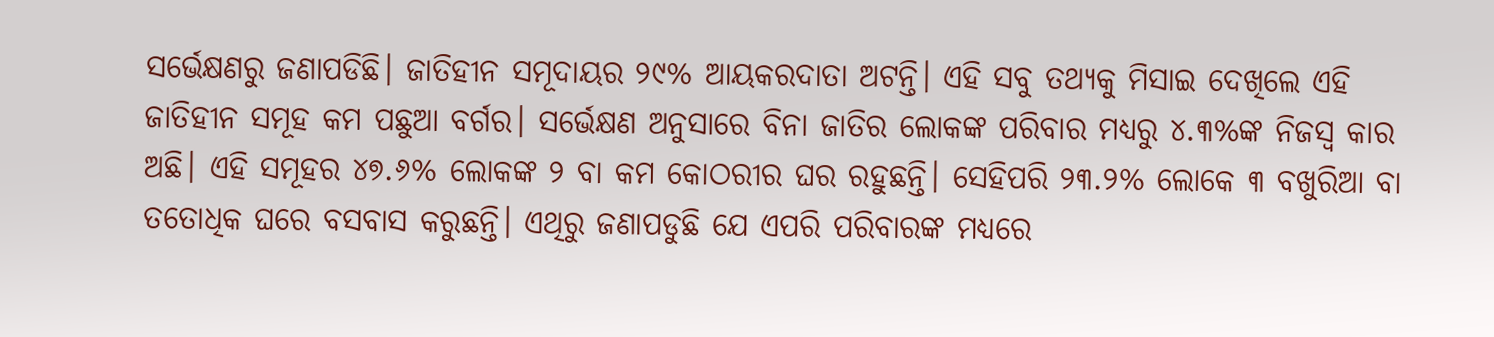ସର୍ଭେକ୍ଷଣରୁ ଜଣାପଡିଛି। ଜାତିହୀନ ସମୂଦାୟର ୨୯% ଆୟକରଦାତା ଅଟନ୍ତି। ଏହି ସବୁ ତଥ୍ୟକୁ ମିସାଇ ଦେଖିଲେ ଏହି ଜାତିହୀନ ସମୂହ କମ ପଛୁଆ ବର୍ଗର। ସର୍ଭେକ୍ଷଣ ଅନୁସାରେ ବିନା ଜାତିର ଲୋକଙ୍କ ପରିବାର ମଧ୍ୟରୁ ୪.୩%ଙ୍କ ନିଜସ୍ୱ କାର ଅଛି। ଏହି ସମୂହର ୪୭.୬% ଲୋକଙ୍କ ୨ ବା କମ କୋଠରୀର ଘର ରହୁଛନ୍ତି। ସେହିପରି ୨୩.୨% ଲୋକେ ୩ ବଖୁରିଆ ବା ତତୋଧିକ ଘରେ ବସବାସ କରୁଛନ୍ତି। ଏଥିରୁ ଜଣାପଡୁଛି ଯେ ଏପରି ପରିବାରଙ୍କ ମଧ୍ୟରେ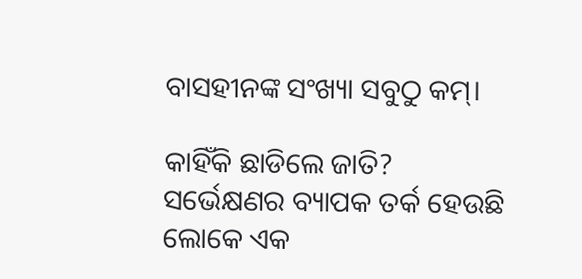ବାସହୀନଙ୍କ ସଂଖ୍ୟା ସବୁଠୁ କମ୍।

କାହିଁକି ଛାଡିଲେ ଜାତି?
ସର୍ଭେକ୍ଷଣର ବ୍ୟାପକ ତର୍କ ହେଉଛି ଲୋକେ ଏକ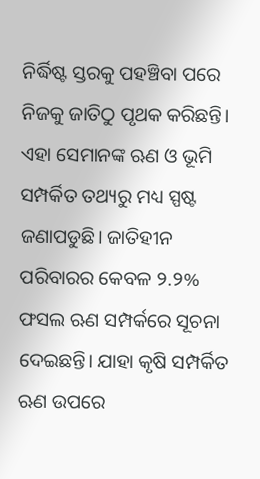ନିର୍ଦ୍ଧିଷ୍ଟ ସ୍ତରକୁ ପହଞ୍ଚିବା ପରେ ନିଜକୁ ଜାତିଠୁ ପୃଥକ କରିଛନ୍ତି। ଏହା ସେମାନଙ୍କ ଋଣ ଓ ଭୂମି ସମ୍ପର୍କିତ ତଥ୍ୟରୁ ମଧ୍ୟ ସ୍ପଷ୍ଟ ଜଣାପଡୁଛି। ଜାତିହୀନ ପରିବାରର କେବଳ ୨.୨% ଫସଲ ଋଣ ସମ୍ପର୍କରେ ସୂଚନା ଦେଇଛନ୍ତି। ଯାହା କୃଷି ସମ୍ପର୍କିତ ଋଣ ଉପରେ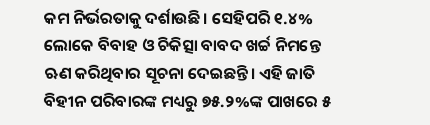କମ ନିର୍ଭରତାକୁ ଦର୍ଶାଉଛି। ସେହିପରି ୧.୪% ଲୋକେ ବିବାହ ଓ ଚିକିତ୍ସା ବାବଦ ଖର୍ଚ୍ଚ ନିମନ୍ତେ ଋଣ କରିଥିବାର ସୂଚନା ଦେଇଛନ୍ତି। ଏହି ଜାତି ବିହୀନ ପରିବାରଙ୍କ ମଧ୍ୟରୁ ୭୫.୨%ଙ୍କ ପାଖରେ ୫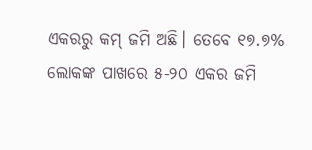ଏକରରୁ କମ୍ ଜମି ଅଛି। ତେବେ ୧୭.୭% ଲୋକଙ୍କ ପାଖରେ ୫-୨୦ ଏକର ଜମି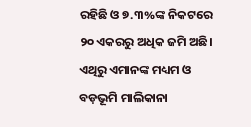ରହିଛି ଓ ୭.୩%ଙ୍କ ନିକଟରେ ୨୦ ଏକରରୁ ଅଧିକ ଜମି ଅଛି। ଏଥିରୁ ଏମାନଙ୍କ ମଧ୍ୟମ ଓ ବଡ଼ଭୂମି ମାଲିକାନା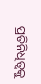ପ୍ରତିନିଧିତ୍ୱକୁ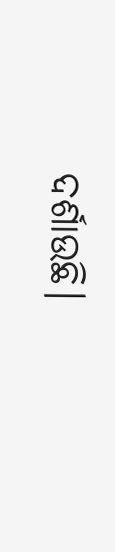ଦର୍ଶାଉଛି।